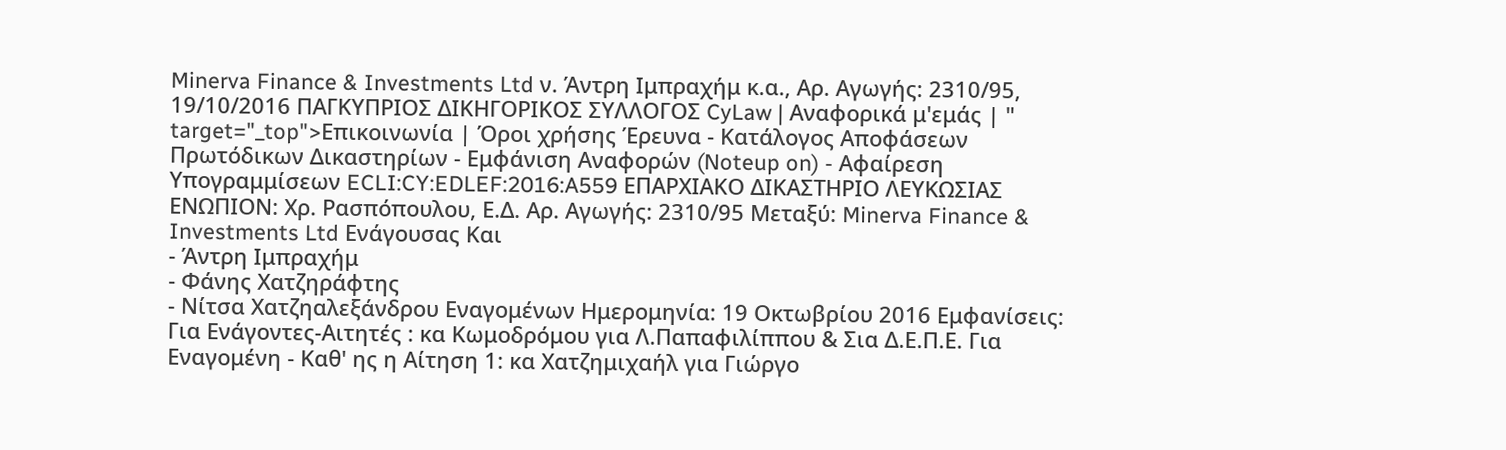Minerva Finance & Investments Ltd ν. Άντρη Ιμπραχήμ κ.α., Αρ. Αγωγής: 2310/95, 19/10/2016 ΠΑΓΚΥΠΡΙΟΣ ΔΙΚΗΓΟΡΙΚΟΣ ΣΥΛΛΟΓΟΣ CyLaw | Αναφορικά μ'εμάς | " target="_top">Επικοινωνία | Όροι χρήσης Έρευνα - Κατάλογος Αποφάσεων Πρωτόδικων Δικαστηρίων - Εμφάνιση Αναφορών (Noteup on) - Αφαίρεση Υπογραμμίσεων ECLI:CY:EDLEF:2016:A559 ΕΠΑΡΧΙΑΚΟ ΔΙΚΑΣΤΗΡΙΟ ΛΕΥΚΩΣΙΑΣ ΕΝΩΠΙΟΝ: Χρ. Ρασπόπουλου, Ε.Δ. Αρ. Αγωγής: 2310/95 Μεταξύ: Minerva Finance & Investments Ltd Ενάγουσας Και
- Άντρη Ιμπραχήμ
- Φάνης Χατζηράφτης
- Νίτσα Χατζηαλεξάνδρου Εναγομένων Ημερομηνία: 19 Οκτωβρίου 2016 Εμφανίσεις: Για Ενάγοντες-Αιτητές : κα Κωμοδρόμου για Λ.Παπαφιλίππου & Σια Δ.Ε.Π.Ε. Για Εναγομένη - Καθ' ης η Αίτηση 1: κα Χατζημιχαήλ για Γιώργο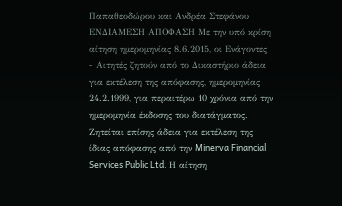Παπαθεοδώρου και Ανδρέα Στεφάνου ΕΝΔΙΑΜΕΣΗ ΑΠΟΦΑΣΗ Με την υπό κρίση αίτηση ημερομηνίας 8.6.2015, οι Ενάγοντες - Αιτητές ζητούν από το Δικαστήριο άδεια για εκτέλεση της απόφασης, ημερομηνίας 24.2.1999, για περαιτέρω 10 χρόνια από την ημερομηνία έκδοσης του διατάγματος. Ζητείται επίσης άδεια για εκτέλεση της ίδιας απόφασης από την Minerva Financial Services Public Ltd. Η αίτηση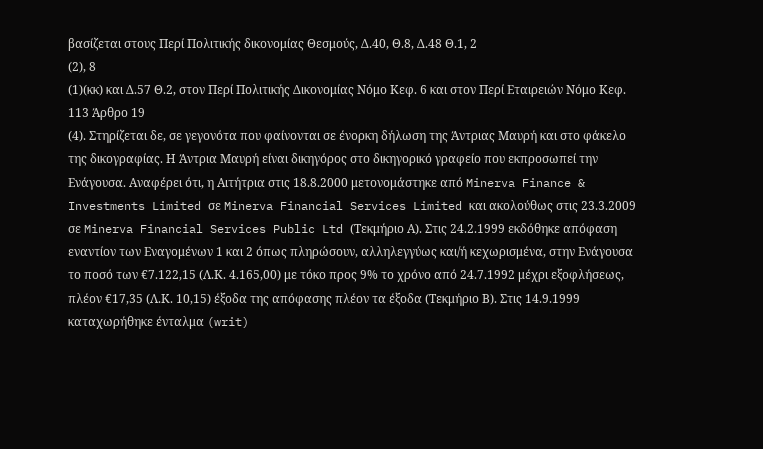βασίζεται στους Περί Πολιτικής δικονομίας Θεσμούς, Δ.40, Θ.8, Δ.48 Θ.1, 2
(2), 8
(1)(κκ) και Δ.57 Θ.2, στον Περί Πολιτικής Δικονομίας Νόμο Κεφ. 6 και στον Περί Εταιρειών Νόμο Κεφ. 113 Άρθρο 19
(4). Στηρίζεται δε, σε γεγονότα που φαίνονται σε ένορκη δήλωση της Άντριας Μαυρή και στο φάκελο της δικογραφίας. Η Άντρια Μαυρή είναι δικηγόρος στο δικηγορικό γραφείο που εκπροσωπεί την Ενάγουσα. Αναφέρει ότι, η Αιτήτρια στις 18.8.2000 μετονομάστηκε από Minerva Finance & Investments Limited σε Minerva Financial Services Limited και ακολούθως στις 23.3.2009 σε Minerva Financial Services Public Ltd (Τεκμήριο Α). Στις 24.2.1999 εκδόθηκε απόφαση εναντίον των Εναγομένων 1 και 2 όπως πληρώσουν, αλληλεγγύως και/ή κεχωρισμένα, στην Ενάγουσα το ποσό των €7.122,15 (Λ.Κ. 4.165,00) με τόκο προς 9% το χρόνο από 24.7.1992 μέχρι εξοφλήσεως, πλέον €17,35 (Λ.Κ. 10,15) έξοδα της απόφασης πλέον τα έξοδα (Τεκμήριο Β). Στις 14.9.1999 καταχωρήθηκε ένταλμα (writ)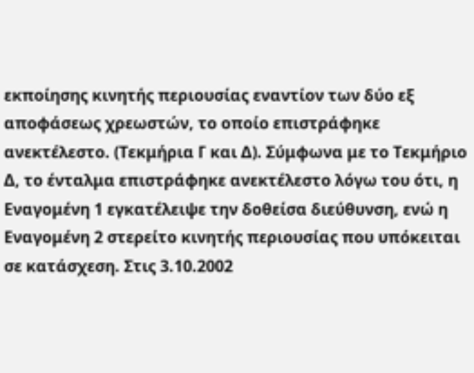εκποίησης κινητής περιουσίας εναντίον των δύο εξ αποφάσεως χρεωστών, το οποίο επιστράφηκε ανεκτέλεστο. (Τεκμήρια Γ και Δ). Σύμφωνα με το Τεκμήριο Δ, το ένταλμα επιστράφηκε ανεκτέλεστο λόγω του ότι, η Εναγομένη 1 εγκατέλειψε την δοθείσα διεύθυνση, ενώ η Εναγομένη 2 στερείτο κινητής περιουσίας που υπόκειται σε κατάσχεση. Στις 3.10.2002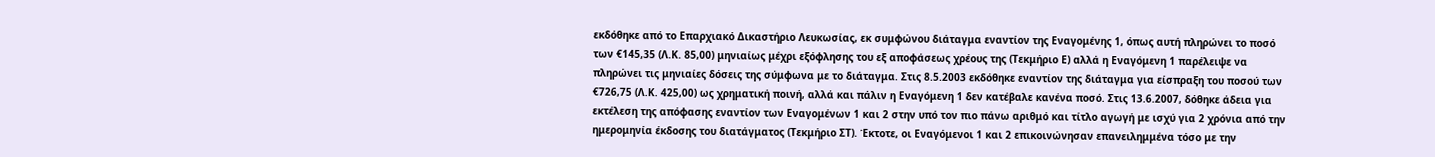εκδόθηκε από το Επαρχιακό Δικαστήριο Λευκωσίας, εκ συμφώνου διάταγμα εναντίον της Εναγομένης 1, όπως αυτή πληρώνει το ποσό των €145,35 (Λ.Κ. 85,00) μηνιαίως μέχρι εξόφλησης του εξ αποφάσεως χρέους της (Τεκμήριο Ε) αλλά η Εναγόμενη 1 παρέλειψε να πληρώνει τις μηνιαίες δόσεις της σύμφωνα με το διάταγμα. Στις 8.5.2003 εκδόθηκε εναντίον της διάταγμα για είσπραξη του ποσού των €726,75 (Λ.Κ. 425,00) ως χρηματική ποινή, αλλά και πάλιν η Εναγόμενη 1 δεν κατέβαλε κανένα ποσό. Στις 13.6.2007, δόθηκε άδεια για εκτέλεση της απόφασης εναντίον των Εναγομένων 1 και 2 στην υπό τον πιο πάνω αριθμό και τίτλο αγωγή με ισχύ για 2 χρόνια από την ημερομηνία έκδοσης του διατάγματος (Τεκμήριο ΣΤ). Έκτοτε, οι Εναγόμενοι 1 και 2 επικοινώνησαν επανειλημμένα τόσο με την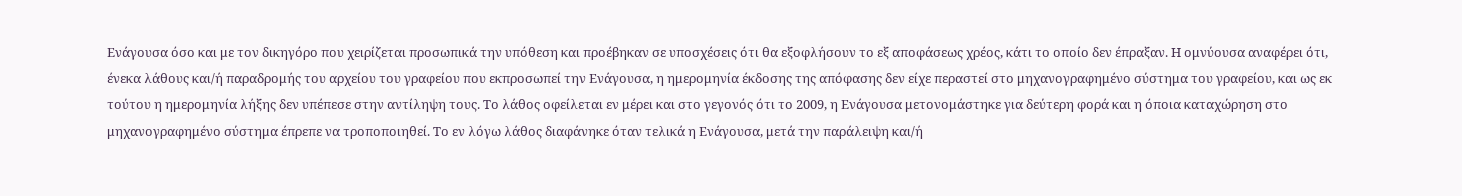Ενάγουσα όσο και με τον δικηγόρο που χειρίζεται προσωπικά την υπόθεση και προέβηκαν σε υποσχέσεις ότι θα εξοφλήσουν το εξ αποφάσεως χρέος, κάτι το οποίο δεν έπραξαν. Η ομνύουσα αναφέρει ότι, ένεκα λάθους και/ή παραδρομής του αρχείου του γραφείου που εκπροσωπεί την Ενάγουσα, η ημερομηνία έκδοσης της απόφασης δεν είχε περαστεί στο μηχανογραφημένο σύστημα του γραφείου, και ως εκ τούτου η ημερομηνία λήξης δεν υπέπεσε στην αντίληψη τους. Το λάθος οφείλεται εν μέρει και στο γεγονός ότι το 2009, η Ενάγουσα μετονομάστηκε για δεύτερη φορά και η όποια καταχώρηση στο μηχανογραφημένο σύστημα έπρεπε να τροποποιηθεί. Το εν λόγω λάθος διαφάνηκε όταν τελικά η Ενάγουσα, μετά την παράλειψη και/ή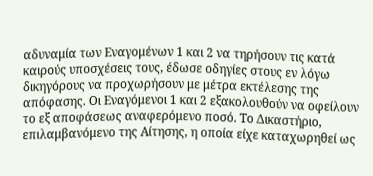αδυναμία των Εναγομένων 1 και 2 να τηρήσουν τις κατά καιρούς υποσχέσεις τους, έδωσε οδηγίες στους εν λόγω δικηγόρους να προχωρήσουν με μέτρα εκτέλεσης της απόφασης. Οι Εναγόμενοι 1 και 2 εξακολουθούν να οφείλουν το εξ αποφάσεως αναφερόμενο ποσό. Το Δικαστήριο, επιλαμβανόμενο της Αίτησης, η οποία είχε καταχωρηθεί ως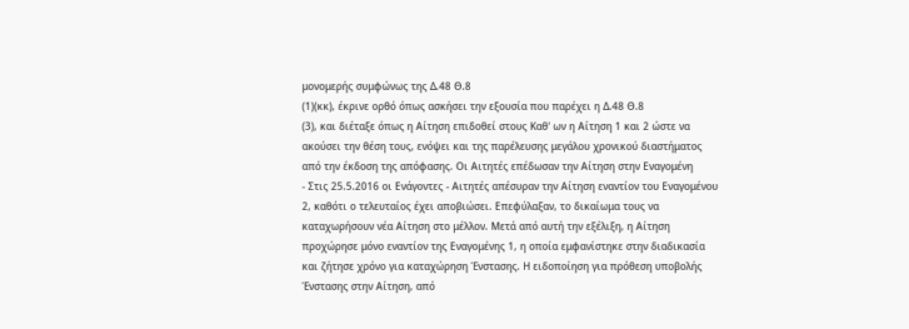μονομερής συμφώνως της Δ.48 Θ.8
(1)(κκ), έκρινε ορθό όπως ασκήσει την εξουσία που παρέχει η Δ.48 Θ.8
(3), και διέταξε όπως η Αίτηση επιδοθεί στους Καθ' ων η Αίτηση 1 και 2 ώστε να ακούσει την θέση τους, ενόψει και της παρέλευσης μεγάλου χρονικού διαστήματος από την έκδοση της απόφασης. Οι Αιτητές επέδωσαν την Αίτηση στην Εναγομένη
- Στις 25.5.2016 οι Ενάγοντες - Αιτητές απέσυραν την Αίτηση εναντίον του Εναγομένου 2, καθότι ο τελευταίος έχει αποβιώσει. Επεφύλαξαν, το δικαίωμα τους να καταχωρήσουν νέα Αίτηση στο μέλλον. Μετά από αυτή την εξέλιξη, η Αίτηση προχώρησε μόνο εναντίον της Εναγομένης 1, η οποία εμφανίστηκε στην διαδικασία και ζήτησε χρόνο για καταχώρηση Ένστασης. Η ειδοποίηση για πρόθεση υποβολής Ένστασης στην Αίτηση, από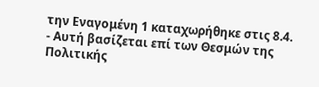την Εναγομένη 1 καταχωρήθηκε στις 8.4.
- Αυτή βασίζεται επί των Θεσμών της Πολιτικής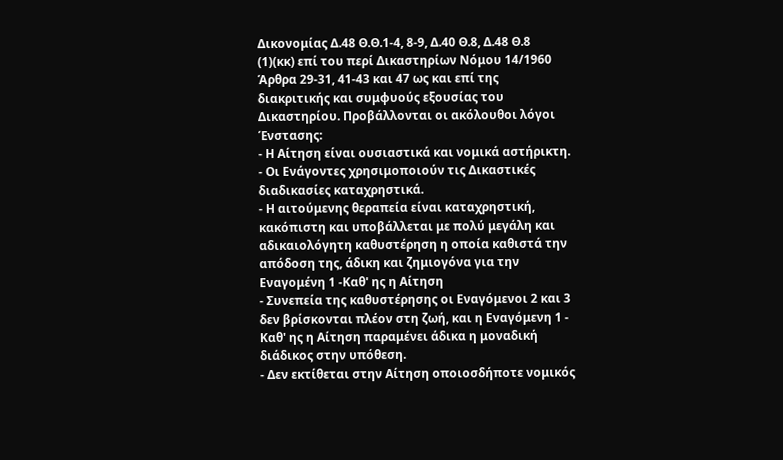Δικονομίας Δ.48 Θ.Θ.1-4, 8-9, Δ.40 Θ.8, Δ.48 Θ.8
(1)(κκ) επί του περί Δικαστηρίων Νόμου 14/1960 Άρθρα 29-31, 41-43 και 47 ως και επί της διακριτικής και συμφυούς εξουσίας του Δικαστηρίου. Προβάλλονται οι ακόλουθοι λόγοι Ένστασης:
- Η Αίτηση είναι ουσιαστικά και νομικά αστήρικτη.
- Οι Ενάγοντες χρησιμοποιούν τις Δικαστικές διαδικασίες καταχρηστικά.
- Η αιτούμενης θεραπεία είναι καταχρηστική, κακόπιστη και υποβάλλεται με πολύ μεγάλη και αδικαιολόγητη καθυστέρηση η οποία καθιστά την απόδοση της, άδικη και ζημιογόνα για την Εναγομένη 1 -Καθ' ης η Αίτηση
- Συνεπεία της καθυστέρησης οι Εναγόμενοι 2 και 3 δεν βρίσκονται πλέον στη ζωή, και η Εναγόμενη 1 - Καθ' ης η Αίτηση παραμένει άδικα η μοναδική διάδικος στην υπόθεση.
- Δεν εκτίθεται στην Αίτηση οποιοσδήποτε νομικός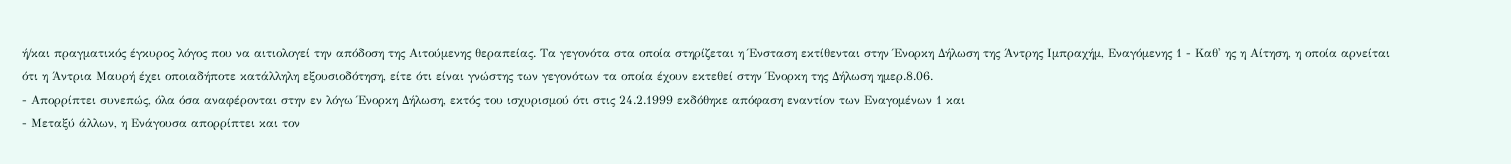ή/και πραγματικός έγκυρος λόγος που να αιτιολογεί την απόδοση της Αιτούμενης θεραπείας. Τα γεγονότα στα οποία στηρίζεται η Ένσταση εκτίθενται στην Ένορκη Δήλωση της Άντρης Ιμπραχήμ, Εναγόμενης 1 - Καθ' ης η Αίτηση, η οποία αρνείται ότι η Άντρια Μαυρή έχει οποιαδήποτε κατάλληλη εξουσιοδότηση, είτε ότι είναι γνώστης των γεγονότων τα οποία έχουν εκτεθεί στην Ένορκη της Δήλωση ημερ.8.06.
- Απορρίπτει συνεπώς, όλα όσα αναφέρονται στην εν λόγω Ένορκη Δήλωση, εκτός του ισχυρισμού ότι στις 24.2.1999 εκδόθηκε απόφαση εναντίον των Εναγομένων 1 και
- Μεταξύ άλλων, η Ενάγουσα απορρίπτει και τον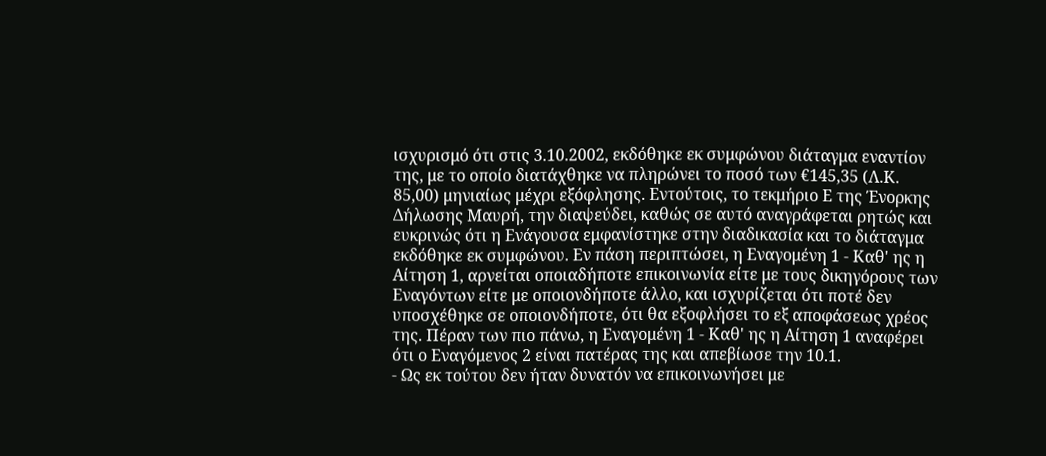ισχυρισμό ότι στις 3.10.2002, εκδόθηκε εκ συμφώνου διάταγμα εναντίον της, με το οποίο διατάχθηκε να πληρώνει το ποσό των €145,35 (Λ.Κ. 85,00) μηνιαίως μέχρι εξόφλησης. Εντούτοις, το τεκμήριο Ε της Ένορκης Δήλωσης Μαυρή, την διαψεύδει, καθώς σε αυτό αναγράφεται ρητώς και ευκρινώς ότι η Ενάγουσα εμφανίστηκε στην διαδικασία και το διάταγμα εκδόθηκε εκ συμφώνου. Εν πάση περιπτώσει, η Εναγομένη 1 - Καθ' ης η Αίτηση 1, αρνείται οποιαδήποτε επικοινωνία είτε με τους δικηγόρους των Εναγόντων είτε με οποιονδήποτε άλλο, και ισχυρίζεται ότι ποτέ δεν υποσχέθηκε σε οποιονδήποτε, ότι θα εξοφλήσει το εξ αποφάσεως χρέος της. Πέραν των πιο πάνω, η Εναγομένη 1 - Καθ' ης η Αίτηση 1 αναφέρει ότι ο Εναγόμενος 2 είναι πατέρας της και απεβίωσε την 10.1.
- Ως εκ τούτου δεν ήταν δυνατόν να επικοινωνήσει με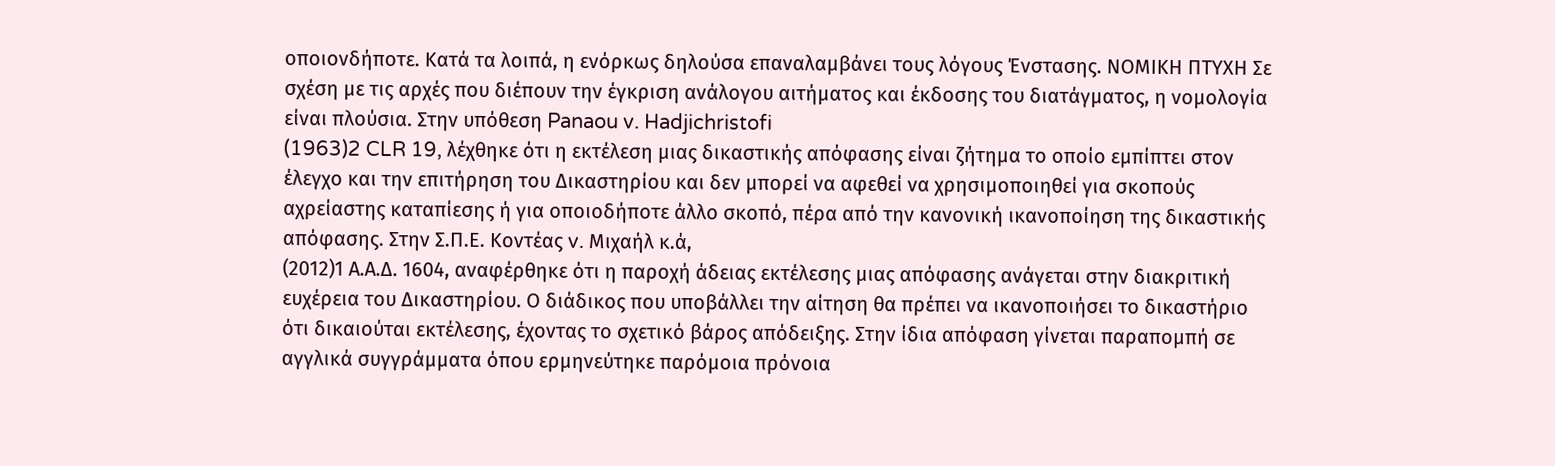οποιονδήποτε. Κατά τα λοιπά, η ενόρκως δηλούσα επαναλαμβάνει τους λόγους Ένστασης. ΝΟΜΙΚΗ ΠΤΥΧΗ Σε σχέση με τις αρχές που διέπουν την έγκριση ανάλογου αιτήματος και έκδοσης του διατάγματος, η νομολογία είναι πλούσια. Στην υπόθεση Panaou v. Hadjichristofi
(1963)2 CLR 19, λέχθηκε ότι η εκτέλεση μιας δικαστικής απόφασης είναι ζήτημα το οποίο εμπίπτει στον έλεγχο και την επιτήρηση του Δικαστηρίου και δεν μπορεί να αφεθεί να χρησιμοποιηθεί για σκοπούς αχρείαστης καταπίεσης ή για οποιοδήποτε άλλο σκοπό, πέρα από την κανονική ικανοποίηση της δικαστικής απόφασης. Στην Σ.Π.Ε. Κοντέας v. Μιχαήλ κ.ά,
(2012)1 Α.Α.Δ. 1604, αναφέρθηκε ότι η παροχή άδειας εκτέλεσης μιας απόφασης ανάγεται στην διακριτική ευχέρεια του Δικαστηρίου. Ο διάδικος που υποβάλλει την αίτηση θα πρέπει να ικανοποιήσει το δικαστήριο ότι δικαιούται εκτέλεσης, έχοντας το σχετικό βάρος απόδειξης. Στην ίδια απόφαση γίνεται παραπομπή σε αγγλικά συγγράμματα όπου ερμηνεύτηκε παρόμοια πρόνοια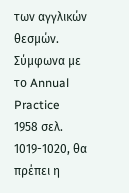των αγγλικών θεσμών. Σύμφωνα με το Annual Practice 1958 σελ. 1019-1020, θα πρέπει η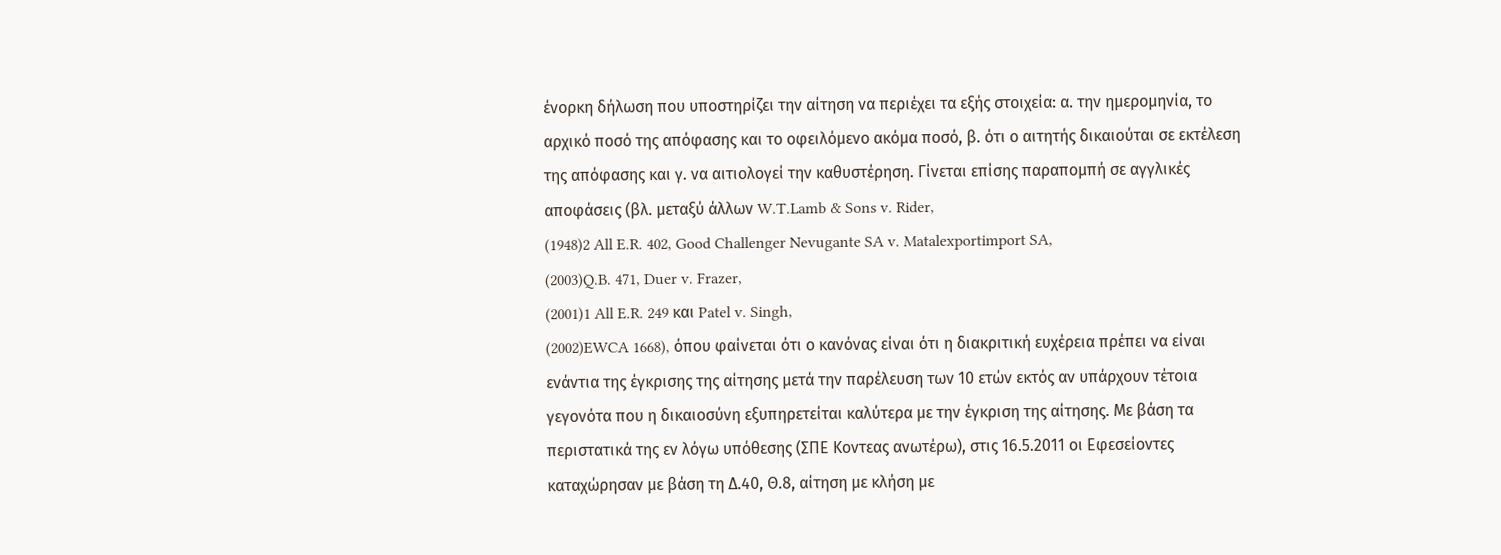ένορκη δήλωση που υποστηρίζει την αίτηση να περιέχει τα εξής στοιχεία: α. την ημερομηνία, το αρχικό ποσό της απόφασης και το οφειλόμενο ακόμα ποσό, β. ότι ο αιτητής δικαιούται σε εκτέλεση της απόφασης και γ. να αιτιολογεί την καθυστέρηση. Γίνεται επίσης παραπομπή σε αγγλικές αποφάσεις (βλ. μεταξύ άλλων W.T.Lamb & Sons v. Rider,
(1948)2 All E.R. 402, Good Challenger Nevugante SA v. Matalexportimport SA,
(2003)Q.B. 471, Duer v. Frazer,
(2001)1 All E.R. 249 και Patel v. Singh,
(2002)EWCA 1668), όπου φαίνεται ότι ο κανόνας είναι ότι η διακριτική ευχέρεια πρέπει να είναι ενάντια της έγκρισης της αίτησης μετά την παρέλευση των 10 ετών εκτός αν υπάρχουν τέτοια γεγονότα που η δικαιοσύνη εξυπηρετείται καλύτερα με την έγκριση της αίτησης. Με βάση τα περιστατικά της εν λόγω υπόθεσης (ΣΠΕ Κοντεας ανωτέρω), στις 16.5.2011 οι Εφεσείοντες καταχώρησαν με βάση τη Δ.40, Θ.8, αίτηση με κλήση με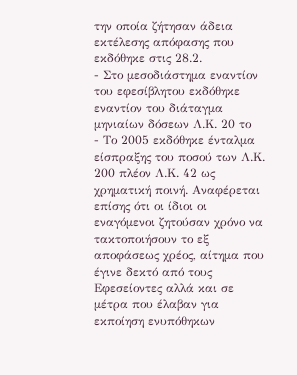την οποία ζήτησαν άδεια εκτέλεσης απόφασης που εκδόθηκε στις 28.2.
- Στο μεσοδιάστημα εναντίον του εφεσίβλητου εκδόθηκε εναντίον του διάταγμα μηνιαίων δόσεων Λ.Κ. 20 το
- Το 2005 εκδόθηκε ένταλμα είσπραξης του ποσού των Λ.Κ. 200 πλέον Λ.Κ. 42 ως χρηματική ποινή. Αναφέρεται επίσης ότι οι ίδιοι οι εναγόμενοι ζητούσαν χρόνο να τακτοποιήσουν το εξ αποφάσεως χρέος, αίτημα που έγινε δεκτό από τους Εφεσείοντες αλλά και σε μέτρα που έλαβαν για εκποίηση ενυπόθηκων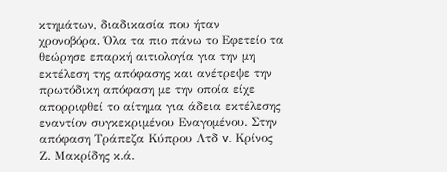κτημάτων, διαδικασία που ήταν χρονοβόρα. Όλα τα πιο πάνω το Εφετείο τα θεώρησε επαρκή αιτιολογία για την μη εκτέλεση της απόφασης και ανέτρεψε την πρωτόδικη απόφαση με την οποία είχε απορριφθεί το αίτημα για άδεια εκτέλεσης εναντίον συγκεκριμένου Εναγομένου. Στην απόφαση Τράπεζα Κύπρου Λτδ v. Κρίνος Ζ. Μακρίδης κ.ά.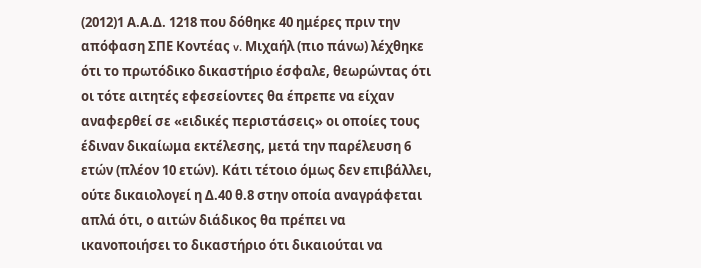(2012)1 Α.Α.Δ. 1218 που δόθηκε 40 ημέρες πριν την απόφαση ΣΠΕ Κοντέας v. Μιχαήλ (πιο πάνω) λέχθηκε ότι το πρωτόδικο δικαστήριο έσφαλε, θεωρώντας ότι οι τότε αιτητές εφεσείοντες θα έπρεπε να είχαν αναφερθεί σε «ειδικές περιστάσεις» οι οποίες τους έδιναν δικαίωμα εκτέλεσης, μετά την παρέλευση 6 ετών (πλέον 10 ετών). Κάτι τέτοιο όμως δεν επιβάλλει, ούτε δικαιολογεί η Δ.40 θ.8 στην οποία αναγράφεται απλά ότι, ο αιτών διάδικος θα πρέπει να ικανοποιήσει το δικαστήριο ότι δικαιούται να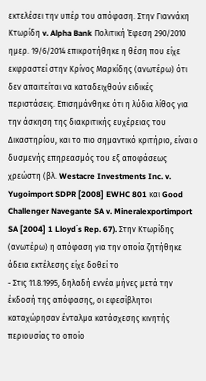εκτελέσει την υπέρ του απόφαση. Στην Γιαννάκη Κτωρίδη v. Alpha Bank Πολιτική Έφεση 290/2010 ημερ. 19/6/2014 επικροτήθηκε η θέση που είχε εκφραστεί στην Κρίνος Μαρκίδης (ανωτέρω) ότι δεν απαιτείται να καταδειχθούν ειδικές περιστάσεις. Επισημάνθηκε ότι η λύδια λίθος για την άσκηση της διακριτικής ευχέρειας του Δικαστηρίου, και το πιο σημαντικό κριτήριο, είναι ο δυσμενής επηρεασμός του εξ αποφάσεως χρεώστη (βλ. Westacre Investments Inc. v. Yugoimport SDPR [2008] EWHC 801 και Good Challenger Navegante SA v. Mineralexportimport SA [2004] 1 Lloyd΄s Rep. 67). Στην Κτωρίδης (ανωτέρω) η απόφαση για την οποία ζητήθηκε άδεια εκτέλεσης είχε δοθεί το
- Στις 11.8.1995, δηλαδή εννέα μήνες μετά την έκδοσή της απόφασης, οι εφεσίβλητοι καταχώρησαν ένταλμα κατάσχεσης κινητής περιουσίας το οποίο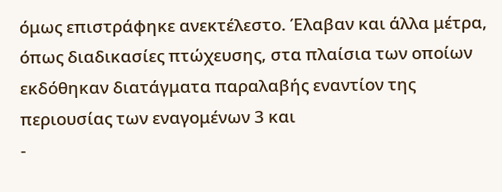όμως επιστράφηκε ανεκτέλεστο. Έλαβαν και άλλα μέτρα, όπως διαδικασίες πτώχευσης, στα πλαίσια των οποίων εκδόθηκαν διατάγματα παραλαβής εναντίον της περιουσίας των εναγομένων 3 και
-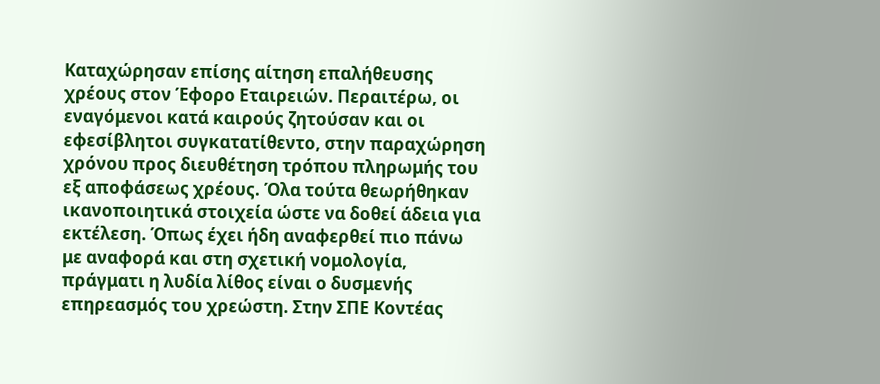Καταχώρησαν επίσης αίτηση επαλήθευσης χρέους στον Έφορο Εταιρειών. Περαιτέρω, οι εναγόμενοι κατά καιρούς ζητούσαν και οι εφεσίβλητοι συγκατατίθεντο, στην παραχώρηση χρόνου προς διευθέτηση τρόπου πληρωμής του εξ αποφάσεως χρέους. Όλα τούτα θεωρήθηκαν ικανοποιητικά στοιχεία ώστε να δοθεί άδεια για εκτέλεση. Όπως έχει ήδη αναφερθεί πιο πάνω με αναφορά και στη σχετική νομολογία, πράγματι η λυδία λίθος είναι ο δυσμενής επηρεασμός του χρεώστη. Στην ΣΠΕ Κοντέας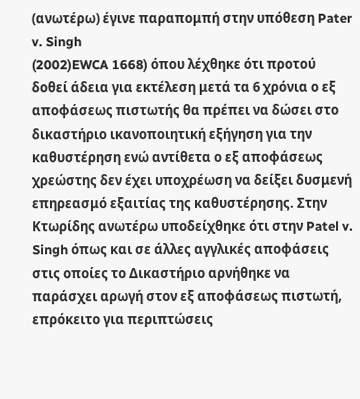(ανωτέρω) έγινε παραπομπή στην υπόθεση Pater v. Singh
(2002)EWCA 1668) όπου λέχθηκε ότι προτού δοθεί άδεια για εκτέλεση μετά τα 6 χρόνια ο εξ αποφάσεως πιστωτής θα πρέπει να δώσει στο δικαστήριο ικανοποιητική εξήγηση για την καθυστέρηση ενώ αντίθετα ο εξ αποφάσεως χρεώστης δεν έχει υποχρέωση να δείξει δυσμενή επηρεασμό εξαιτίας της καθυστέρησης. Στην Κτωρίδης ανωτέρω υποδείχθηκε ότι στην Patel v. Singh όπως και σε άλλες αγγλικές αποφάσεις στις οποίες το Δικαστήριο αρνήθηκε να παράσχει αρωγή στον εξ αποφάσεως πιστωτή, επρόκειτο για περιπτώσεις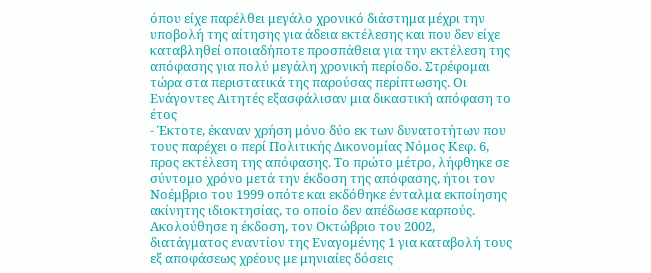όπου είχε παρέλθει μεγάλο χρονικό διάστημα μέχρι την υποβολή της αίτησης για άδεια εκτέλεσης και που δεν είχε καταβληθεί οποιαδήποτε προσπάθεια για την εκτέλεση της απόφασης για πολύ μεγάλη χρονική περίοδο. Στρέφομαι τώρα στα περιστατικά της παρούσας περίπτωσης. Οι Ενάγοντες Αιτητές εξασφάλισαν μια δικαστική απόφαση το έτος
- Έκτοτε, έκαναν χρήση μόνο δύο εκ των δυνατοτήτων που τους παρέχει ο περί Πολιτικής Δικονομίας Νόμος Κεφ. 6, προς εκτέλεση της απόφασης. Το πρώτο μέτρο, λήφθηκε σε σύντομο χρόνο μετά την έκδοση της απόφασης, ήτοι τον Νοέμβριο του 1999 οπότε και εκδόθηκε ένταλμα εκποίησης ακίνητης ιδιοκτησίας, το οποίο δεν απέδωσε καρπούς. Ακολούθησε η έκδοση, τον Οκτώβριο του 2002, διατάγματος εναντίον της Εναγομένης 1 για καταβολή τους εξ αποφάσεως χρέους με μηνιαίες δόσεις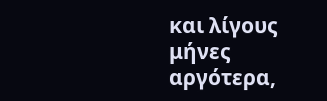και λίγους μήνες αργότερα,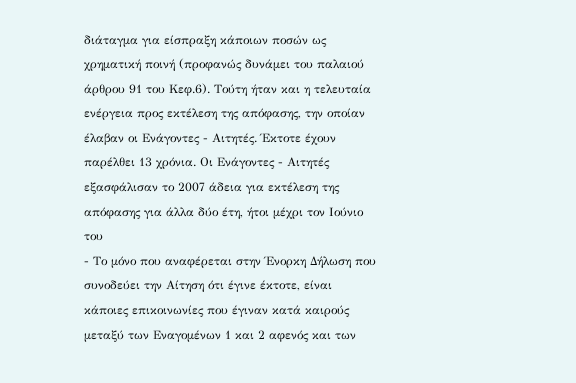διάταγμα για είσπραξη κάποιων ποσών ως χρηματική ποινή (προφανώς δυνάμει του παλαιού άρθρου 91 του Κεφ.6). Τούτη ήταν και η τελευταία ενέργεια προς εκτέλεση της απόφασης, την οποίαν έλαβαν οι Ενάγοντες - Αιτητές. Έκτοτε έχουν παρέλθει 13 χρόνια. Οι Ενάγοντες - Αιτητές εξασφάλισαν το 2007 άδεια για εκτέλεση της απόφασης για άλλα δύο έτη, ήτοι μέχρι τον Ιούνιο του
- Το μόνο που αναφέρεται στην Ένορκη Δήλωση που συνοδεύει την Αίτηση ότι έγινε έκτοτε, είναι κάποιες επικοινωνίες που έγιναν κατά καιρούς μεταξύ των Εναγομένων 1 και 2 αφενός και των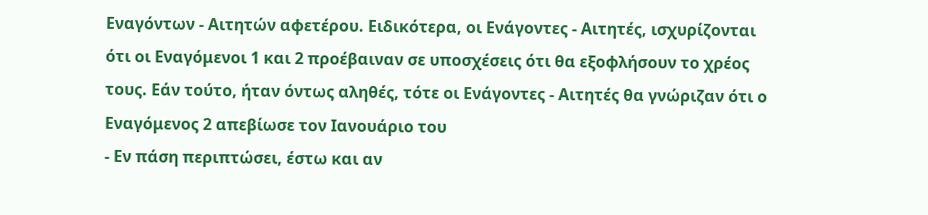Εναγόντων - Αιτητών αφετέρου. Ειδικότερα, οι Ενάγοντες - Αιτητές, ισχυρίζονται ότι οι Εναγόμενοι 1 και 2 προέβαιναν σε υποσχέσεις ότι θα εξοφλήσουν το χρέος τους. Εάν τούτο, ήταν όντως αληθές, τότε οι Ενάγοντες - Αιτητές θα γνώριζαν ότι ο Εναγόμενος 2 απεβίωσε τον Ιανουάριο του
- Εν πάση περιπτώσει, έστω και αν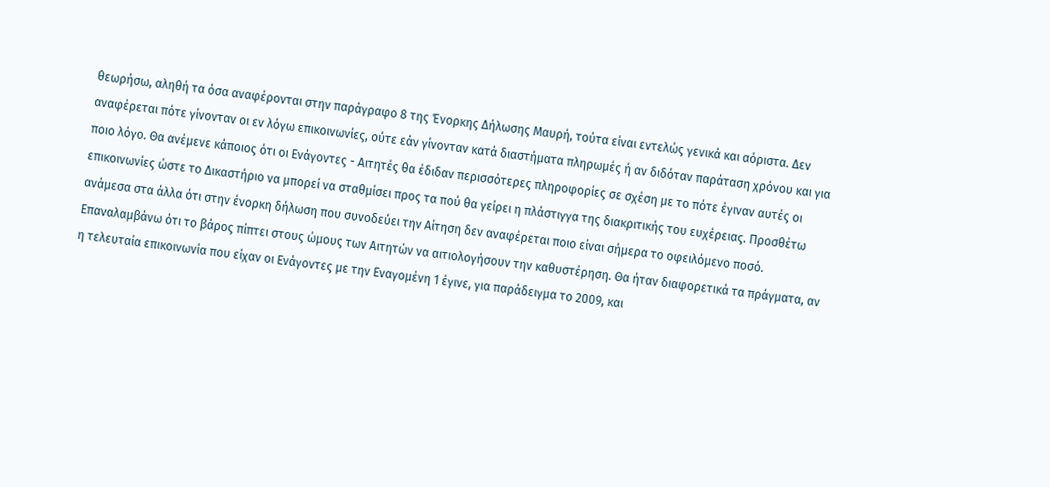θεωρήσω, αληθή τα όσα αναφέρονται στην παράγραφο 8 της Ένορκης Δήλωσης Μαυρή, τούτα είναι εντελώς γενικά και αόριστα. Δεν αναφέρεται πότε γίνονταν οι εν λόγω επικοινωνίες, ούτε εάν γίνονταν κατά διαστήματα πληρωμές ή αν διδόταν παράταση χρόνου και για ποιο λόγο. Θα ανέμενε κάποιος ότι οι Ενάγοντες - Αιτητές θα έδιδαν περισσότερες πληροφορίες σε σχέση με το πότε έγιναν αυτές οι επικοινωνίες ώστε το Δικαστήριο να μπορεί να σταθμίσει προς τα πού θα γείρει η πλάστιγγα της διακριτικής του ευχέρειας. Προσθέτω ανάμεσα στα άλλα ότι στην ένορκη δήλωση που συνοδεύει την Αίτηση δεν αναφέρεται ποιο είναι σήμερα το οφειλόμενο ποσό. Επαναλαμβάνω ότι το βάρος πίπτει στους ώμους των Αιτητών να αιτιολογήσουν την καθυστέρηση. Θα ήταν διαφορετικά τα πράγματα, αν η τελευταία επικοινωνία που είχαν οι Ενάγοντες με την Εναγομένη 1 έγινε, για παράδειγμα το 2009, και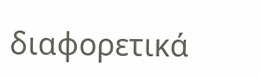διαφορετικά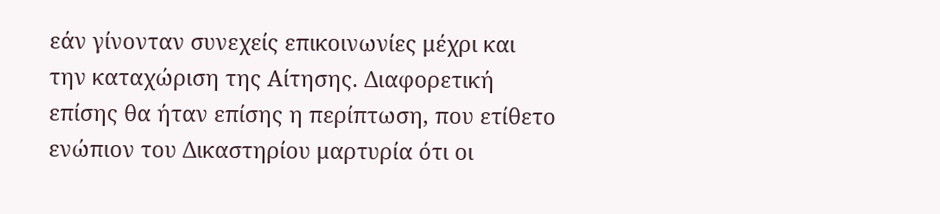εάν γίνονταν συνεχείς επικοινωνίες μέχρι και την καταχώριση της Αίτησης. Διαφορετική επίσης θα ήταν επίσης η περίπτωση, που ετίθετο ενώπιον του Δικαστηρίου μαρτυρία ότι οι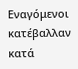Εναγόμενοι κατέβαλλαν κατά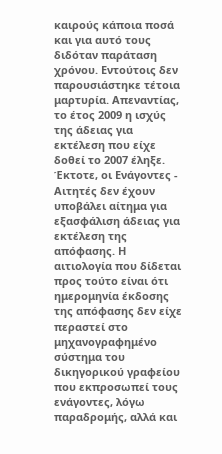καιρούς κάποια ποσά και για αυτό τους διδόταν παράταση χρόνου. Εντούτοις δεν παρουσιάστηκε τέτοια μαρτυρία. Απεναντίας, το έτος 2009 η ισχύς της άδειας για εκτέλεση που είχε δοθεί το 2007 έληξε. Έκτοτε, οι Ενάγοντες - Αιτητές δεν έχουν υποβάλει αίτημα για εξασφάλιση άδειας για εκτέλεση της απόφασης. Η αιτιολογία που δίδεται προς τούτο είναι ότι ημερομηνία έκδοσης της απόφασης δεν είχε περαστεί στο μηχανογραφημένο σύστημα του δικηγορικού γραφείου που εκπροσωπεί τους ενάγοντες, λόγω παραδρομής, αλλά και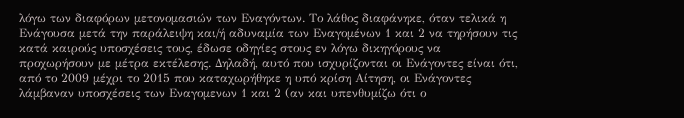λόγω των διαφόρων μετονομασιών των Εναγόντων. Το λάθος διαφάνηκε, όταν τελικά η Ενάγουσα μετά την παράλειψη και/ή αδυναμία των Εναγομένων 1 και 2 να τηρήσουν τις κατά καιρούς υποσχέσεις τους, έδωσε οδηγίες στους εν λόγω δικηγόρους να προχωρήσουν με μέτρα εκτέλεσης. Δηλαδή, αυτό που ισχυρίζονται οι Ενάγοντες είναι ότι, από το 2009 μέχρι το 2015 που καταχωρήθηκε η υπό κρίση Αίτηση, οι Ενάγοντες λάμβαναν υποσχέσεις των Εναγομενων 1 και 2 (αν και υπενθυμίζω ότι ο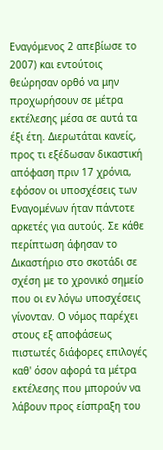Εναγόμενος 2 απεβίωσε το 2007) και εντούτοις θεώρησαν ορθό να μην προχωρήσουν σε μέτρα εκτέλεσης μέσα σε αυτά τα έξι έτη. Διερωτάται κανείς, προς τι εξέδωσαν δικαστική απόφαση πριν 17 χρόνια, εφόσον οι υποσχέσεις των Εναγομένων ήταν πάντοτε αρκετές για αυτούς. Σε κάθε περίπτωση άφησαν το Δικαστήριο στο σκοτάδι σε σχέση με το χρονικό σημείο που οι εν λόγω υποσχέσεις γίνονταν. Ο νόμος παρέχει στους εξ αποφάσεως πιστωτές διάφορες επιλογές καθ' όσον αφορά τα μέτρα εκτέλεσης που μπορούν να λάβουν προς είσπραξη του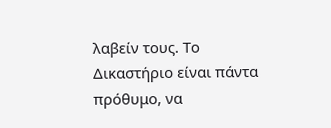λαβείν τους. Το Δικαστήριο είναι πάντα πρόθυμο, να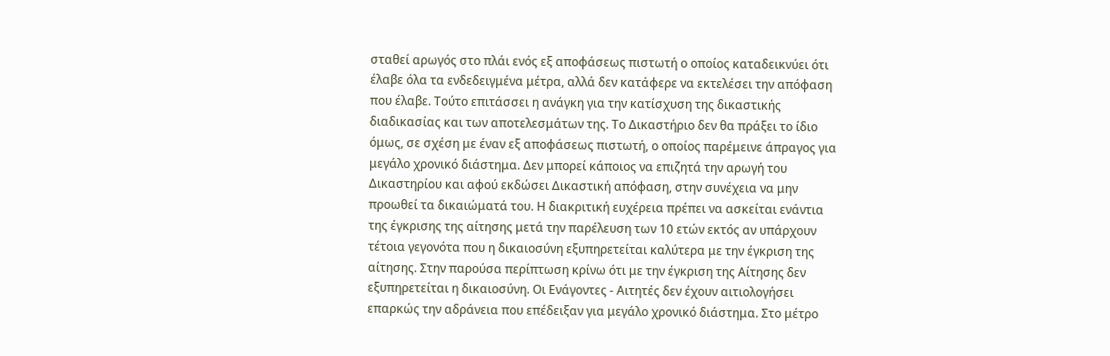σταθεί αρωγός στο πλάι ενός εξ αποφάσεως πιστωτή ο οποίος καταδεικνύει ότι έλαβε όλα τα ενδεδειγμένα μέτρα, αλλά δεν κατάφερε να εκτελέσει την απόφαση που έλαβε. Τούτο επιτάσσει η ανάγκη για την κατίσχυση της δικαστικής διαδικασίας και των αποτελεσμάτων της. Το Δικαστήριο δεν θα πράξει το ίδιο όμως, σε σχέση με έναν εξ αποφάσεως πιστωτή, ο οποίος παρέμεινε άπραγος για μεγάλο χρονικό διάστημα. Δεν μπορεί κάποιος να επιζητά την αρωγή του Δικαστηρίου και αφού εκδώσει Δικαστική απόφαση, στην συνέχεια να μην προωθεί τα δικαιώματά του. Η διακριτική ευχέρεια πρέπει να ασκείται ενάντια της έγκρισης της αίτησης μετά την παρέλευση των 10 ετών εκτός αν υπάρχουν τέτοια γεγονότα που η δικαιοσύνη εξυπηρετείται καλύτερα με την έγκριση της αίτησης. Στην παρούσα περίπτωση κρίνω ότι με την έγκριση της Αίτησης δεν εξυπηρετείται η δικαιοσύνη. Οι Ενάγοντες - Αιτητές δεν έχουν αιτιολογήσει επαρκώς την αδράνεια που επέδειξαν για μεγάλο χρονικό διάστημα. Στο μέτρο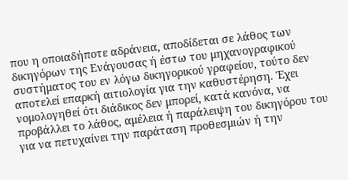που η οποιαδήποτε αδράνεια, αποδίδεται σε λάθος των δικηγόρων της Ενάγουσας ή έστω του μηχανογραφικού συστήματος του εν λόγω δικηγορικού γραφείου, τούτο δεν αποτελεί επαρκή αιτιολογία για την καθυστέρηση. Έχει νομολογηθεί ότι διάδικος δεν μπορεί, κατά κανόνα, να προβάλλει το λάθος, αμέλεια ή παράλειψη του δικηγόρου του για να πετυχαίνει την παράταση προθεσμιών ή την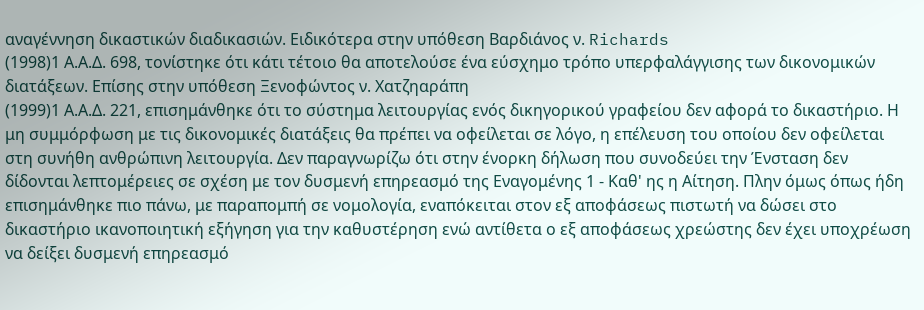αναγέννηση δικαστικών διαδικασιών. Ειδικότερα στην υπόθεση Βαρδιάνος ν. Richards
(1998)1 Α.Α.Δ. 698, τονίστηκε ότι κάτι τέτοιο θα αποτελούσε ένα εύσχημο τρόπο υπερφαλάγγισης των δικονομικών διατάξεων. Επίσης στην υπόθεση Ξενοφώντος ν. Χατζηαράπη
(1999)1 Α.Α.Δ. 221, επισημάνθηκε ότι το σύστημα λειτουργίας ενός δικηγορικού γραφείου δεν αφορά το δικαστήριο. Η μη συμμόρφωση με τις δικονομικές διατάξεις θα πρέπει να οφείλεται σε λόγο, η επέλευση του οποίου δεν οφείλεται στη συνήθη ανθρώπινη λειτουργία. Δεν παραγνωρίζω ότι στην ένορκη δήλωση που συνοδεύει την Ένσταση δεν δίδονται λεπτομέρειες σε σχέση με τον δυσμενή επηρεασμό της Εναγομένης 1 - Καθ' ης η Αίτηση. Πλην όμως όπως ήδη επισημάνθηκε πιο πάνω, με παραπομπή σε νομολογία, εναπόκειται στον εξ αποφάσεως πιστωτή να δώσει στο δικαστήριο ικανοποιητική εξήγηση για την καθυστέρηση ενώ αντίθετα ο εξ αποφάσεως χρεώστης δεν έχει υποχρέωση να δείξει δυσμενή επηρεασμό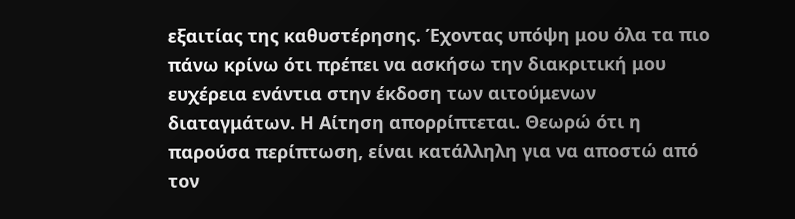εξαιτίας της καθυστέρησης. Έχοντας υπόψη μου όλα τα πιο πάνω κρίνω ότι πρέπει να ασκήσω την διακριτική μου ευχέρεια ενάντια στην έκδοση των αιτούμενων διαταγμάτων. Η Αίτηση απορρίπτεται. Θεωρώ ότι η παρούσα περίπτωση, είναι κατάλληλη για να αποστώ από τον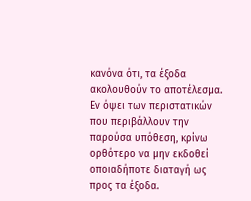κανόνα ότι, τα έξοδα ακολουθούν το αποτέλεσμα. Εν όψει των περιστατικών που περιβάλλουν την παρούσα υπόθεση, κρίνω ορθότερο να μην εκδοθεί οποιαδήποτε διαταγή ως προς τα έξοδα.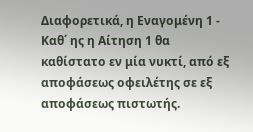Διαφορετικά, η Εναγομένη 1 - Καθ΄ ης η Αίτηση 1 θα καθίστατο εν μία νυκτί, από εξ αποφάσεως οφειλέτης σε εξ αποφάσεως πιστωτής.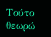Τούτο θεωρώ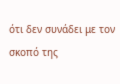ότι δεν συνάδει με τον σκοπό της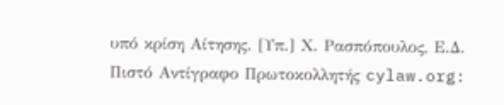υπό κρίση Αίτησης. [Υπ.] Χ. Ρασπόπουλος, Ε.Δ. Πιστό Αντίγραφο Πρωτοκολλητής cylaw.org: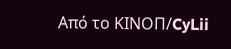Από το ΚΙΝOΠ/CyLii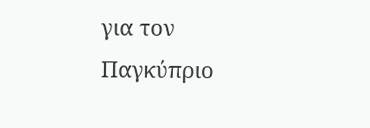για τον Παγκύπριο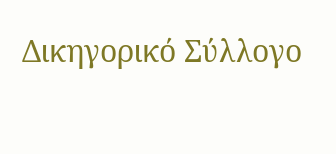Δικηγορικό Σύλλογο